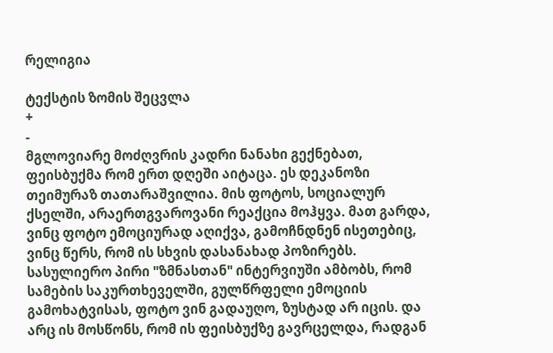რელიგია

ტექსტის ზომის შეცვლა
+
-
მგლოვიარე მოძღვრის კადრი ნანახი გექნებათ, ფეისბუქმა რომ ერთ დღეში აიტაცა. ეს დეკანოზი თეიმურაზ თათარაშვილია. მის ფოტოს, სოციალურ ქსელში, არაერთგვაროვანი რეაქცია მოჰყვა. მათ გარდა, ვინც ფოტო ემოციურად აღიქვა, გამოჩნდნენ ისეთებიც, ვინც წერს, რომ ის სხვის დასანახად პოზირებს.
სასულიერო პირი "ზმნასთან" ინტერვიუში ამბობს, რომ სამების საკურთხეველში, გულწრფელი ემოციის გამოხატვისას, ფოტო ვინ გადაუღო, ზუსტად არ იცის. და არც ის მოსწონს, რომ ის ფეისბუქზე გავრცელდა, რადგან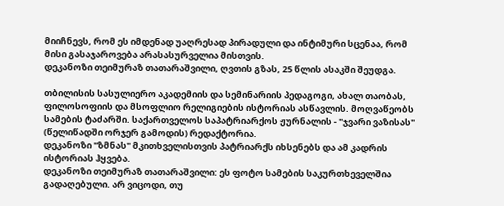მიიჩნევს, რომ ეს იმდენად უაღრესად პირადული და ინტიმური სცენაა, რომ მისი გასაჯაროვება არასასურველია მისთვის.
დეკანოზი თეიმურაზ თათარაშვილი, ღვთის გზას, 25 წლის ასაკში შეუდგა.

თბილისის სასულიერო აკადემიის და სემინარიის პედაგოგი, ახალ თაობას, ფილოსოფიის და მსოფლიო რელიგიების ისტორიას ასწავლის. მოღვაწეობს სამების ტაძარში. საქართველოს საპატრიარქოს ჟურნალის - "ჯვარი ვაზისას" (წელიწადში ორჯერ გამოდის) რედაქტორია.
დეკანოზი "ზმნას" მკითხველისთვის პატრიარქს იხსენებს და ამ კადრის ისტორიას ჰყვება.
დეკანოზი თეიმურაზ თათარაშვილი: ეს ფოტო სამების საკურთხეველშია გადაღებული. არ ვიცოდი, თუ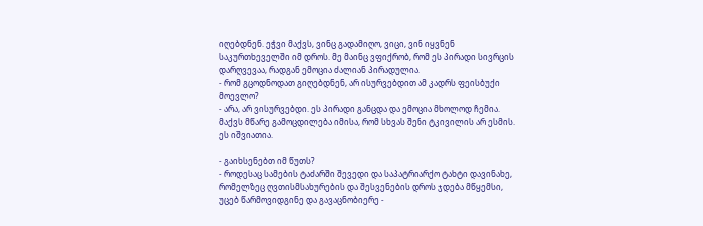იღებდნენ. ეჭვი მაქვს, ვინც გადამიღო, ვიცი, ვინ იყვნენ საკურთხეველში იმ დროს. მე მაინც ვფიქრობ, რომ ეს პირადი სივრცის დარღვევაა, რადგან ემოცია ძალიან პირადულია.
- რომ გცოდნოდათ გიღებდნენ, არ ისურვებდით ამ კადრს ფეისბუქი მოევლო?
- არა, არ ვისურვებდი. ეს პირადი განცდა და ემოცია მხოლოდ ჩემია. მაქვს მწარე გამოცდილება იმისა, რომ სხვას შენი ტკივილის არ ესმის. ეს იშვიათია.

- გაიხსენებთ იმ წუთს?
- როდესაც სამების ტაძარში შევედი და საპატრიარქო ტახტი დავინახე, რომელზეც ღვთისმსახურების და შესვენების დროს ჯდება მწყემსი, უცებ წარმოვიდგინე და გავაცნობიერე -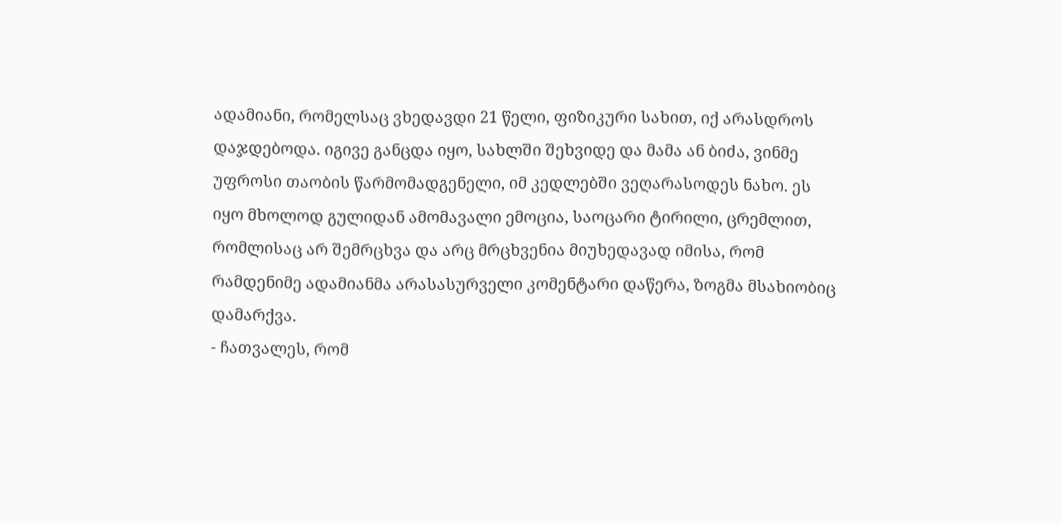ადამიანი, რომელსაც ვხედავდი 21 წელი, ფიზიკური სახით, იქ არასდროს დაჯდებოდა. იგივე განცდა იყო, სახლში შეხვიდე და მამა ან ბიძა, ვინმე უფროსი თაობის წარმომადგენელი, იმ კედლებში ვეღარასოდეს ნახო. ეს იყო მხოლოდ გულიდან ამომავალი ემოცია, საოცარი ტირილი, ცრემლით, რომლისაც არ შემრცხვა და არც მრცხვენია მიუხედავად იმისა, რომ რამდენიმე ადამიანმა არასასურველი კომენტარი დაწერა, ზოგმა მსახიობიც დამარქვა.
- ჩათვალეს, რომ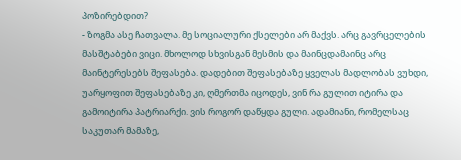პოზირებდით?
- ზოგმა ასე ჩათვალა. მე სოციალური ქსელები არ მაქვს. არც გავრცელების მასშტაბები ვიცი. მხოლოდ სხვისგან მესმის და მაინცდამაინც არც მაინტერესებს შეფასება. დადებით შეფასებაზე ყველას მადლობას ვუხდი, უარყოფით შეფასებაზე კი, ღმერთმა იცოდეს, ვინ რა გულით იტირა და გამოიტირა პატრიარქი. ვის როგორ დაწყდა გული. ადამიანი, რომელსაც საკუთარ მამაზე,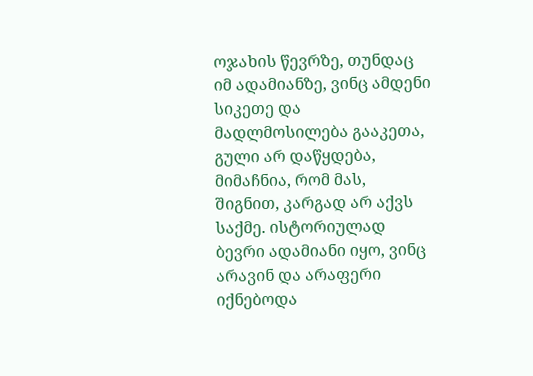ოჯახის წევრზე, თუნდაც იმ ადამიანზე, ვინც ამდენი სიკეთე და მადლმოსილება გააკეთა, გული არ დაწყდება, მიმაჩნია, რომ მას, შიგნით, კარგად არ აქვს საქმე. ისტორიულად ბევრი ადამიანი იყო, ვინც არავინ და არაფერი იქნებოდა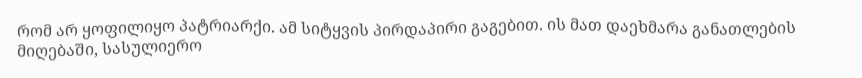რომ არ ყოფილიყო პატრიარქი. ამ სიტყვის პირდაპირი გაგებით. ის მათ დაეხმარა განათლების მიღებაში, სასულიერო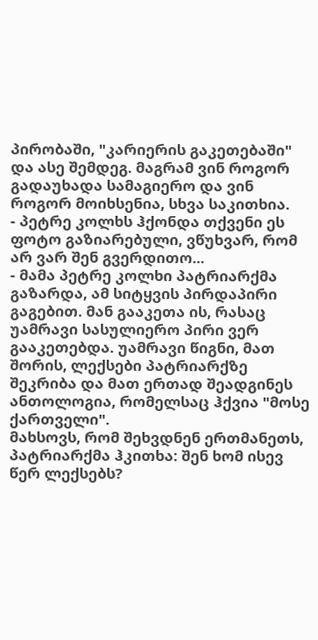პირობაში, "კარიერის გაკეთებაში" და ასე შემდეგ. მაგრამ ვინ როგორ გადაუხადა სამაგიერო და ვინ როგორ მოიხსენია, სხვა საკითხია.
- პეტრე კოლხს ჰქონდა თქვენი ეს ფოტო გაზიარებული, ვწუხვარ, რომ არ ვარ შენ გვერდითო...
- მამა პეტრე კოლხი პატრიარქმა გაზარდა, ამ სიტყვის პირდაპირი გაგებით. მან გააკეთა ის, რასაც უამრავი სასულიერო პირი ვერ გააკეთებდა. უამრავი წიგნი, მათ შორის, ლექსები პატრიარქზე შეკრიბა და მათ ერთად შეადგინეს ანთოლოგია, რომელსაც ჰქვია "მოსე ქართველი".
მახსოვს, რომ შეხვდნენ ერთმანეთს, პატრიარქმა ჰკითხა: შენ ხომ ისევ წერ ლექსებს?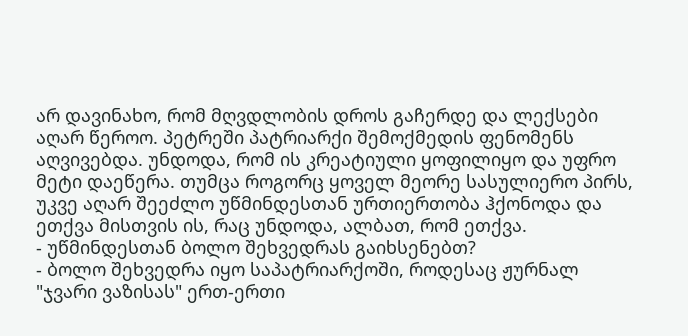არ დავინახო, რომ მღვდლობის დროს გაჩერდე და ლექსები აღარ წეროო. პეტრეში პატრიარქი შემოქმედის ფენომენს აღვივებდა. უნდოდა, რომ ის კრეატიული ყოფილიყო და უფრო მეტი დაეწერა. თუმცა როგორც ყოველ მეორე სასულიერო პირს, უკვე აღარ შეეძლო უწმინდესთან ურთიერთობა ჰქონოდა და ეთქვა მისთვის ის, რაც უნდოდა, ალბათ, რომ ეთქვა.
- უწმინდესთან ბოლო შეხვედრას გაიხსენებთ?
- ბოლო შეხვედრა იყო საპატრიარქოში, როდესაც ჟურნალ "ჯვარი ვაზისას" ერთ-ერთი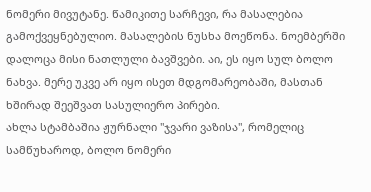ნომერი მივუტანე. წამიკითე სარჩევი, რა მასალებია გამოქვეყნებულიო. მასალების ნუსხა მოეწონა. ნოემბერში დალოცა მისი ნათლული ბავშვები. აი, ეს იყო სულ ბოლო ნახვა. მერე უკვე არ იყო ისეთ მდგომარეობაში, მასთან ხშირად შეეშვათ სასულიერო პირები.
ახლა სტამბაშია ჟურნალი "ჯვარი ვაზისა", რომელიც სამწუხაროდ, ბოლო ნომერი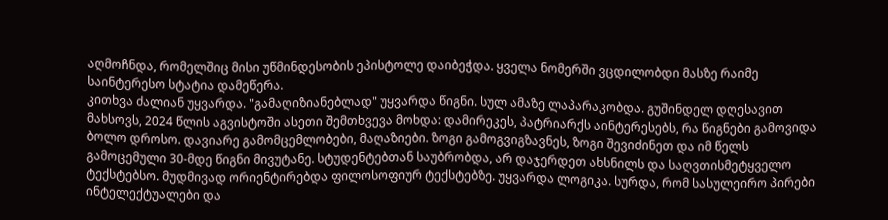აღმოჩნდა, რომელშიც მისი უწმინდესობის ეპისტოლე დაიბეჭდა. ყველა ნომერში ვცდილობდი მასზე რაიმე საინტერესო სტატია დამეწერა.
კითხვა ძალიან უყვარდა. "გამაღიზიანებლად" უყვარდა წიგნი. სულ ამაზე ლაპარაკობდა. გუშინდელ დღესავით მახსოვს, 2024 წლის აგვისტოში ასეთი შემთხვევა მოხდა: დამირეკეს, პატრიარქს აინტერესებს, რა წიგნები გამოვიდა ბოლო დროსო. დავიარე გამომცემლობები, მაღაზიები. ზოგი გამოგვიგზავნეს, ზოგი შევიძინეთ და იმ წელს გამოცემული 30-მდე წიგნი მივუტანე. სტუდენტებთან საუბრობდა, არ დაჯერდეთ ახსნილს და საღვთისმეტყველო ტექსტებსო. მუდმივად ორიენტირებდა ფილოსოფიურ ტექსტებზე. უყვარდა ლოგიკა. სურდა, რომ სასულეირო პირები ინტელექტუალები და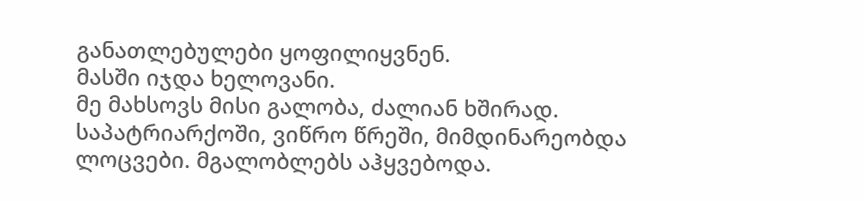განათლებულები ყოფილიყვნენ.
მასში იჯდა ხელოვანი.
მე მახსოვს მისი გალობა, ძალიან ხშირად. საპატრიარქოში, ვიწრო წრეში, მიმდინარეობდა ლოცვები. მგალობლებს აჰყვებოდა.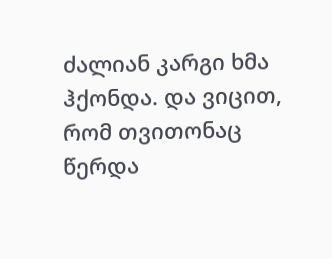ძალიან კარგი ხმა ჰქონდა. და ვიცით, რომ თვითონაც წერდა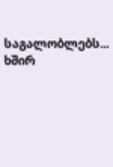საგალობლებს... ხშირ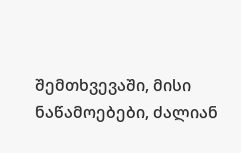შემთხვევაში, მისი ნაწამოებები, ძალიან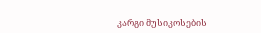კარგი მუსიკოსების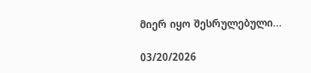მიერ იყო შესრულებული...

03/20/2026